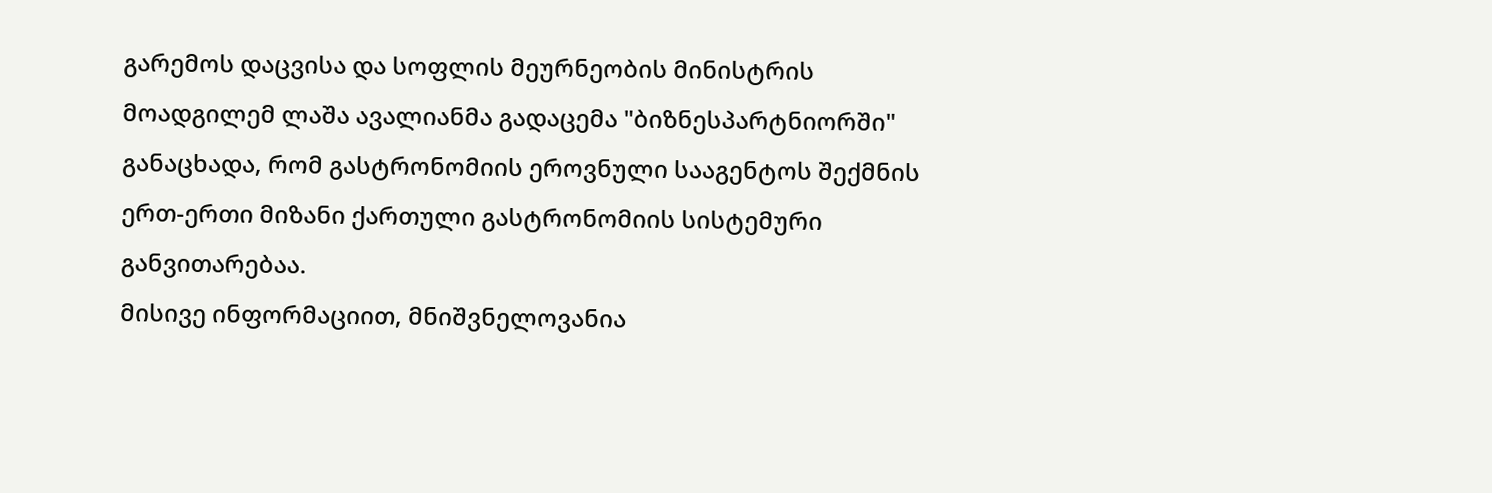გარემოს დაცვისა და სოფლის მეურნეობის მინისტრის მოადგილემ ლაშა ავალიანმა გადაცემა "ბიზნესპარტნიორში" განაცხადა, რომ გასტრონომიის ეროვნული სააგენტოს შექმნის ერთ-ერთი მიზანი ქართული გასტრონომიის სისტემური განვითარებაა.
მისივე ინფორმაციით, მნიშვნელოვანია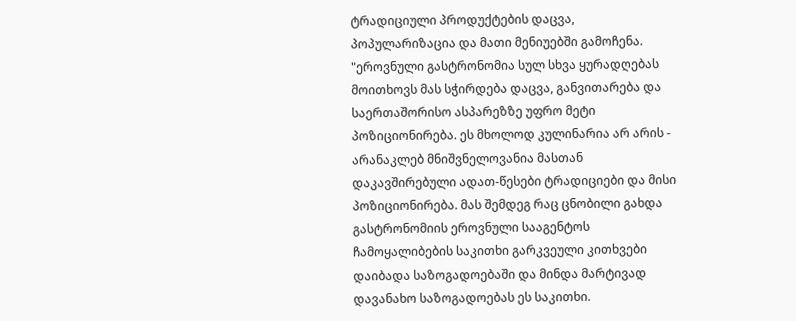ტრადიციული პროდუქტების დაცვა, პოპულარიზაცია და მათი მენიუებში გამოჩენა.
"ეროვნული გასტრონომია სულ სხვა ყურადღებას მოითხოვს მას სჭირდება დაცვა, განვითარება და საერთაშორისო ასპარეზზე უფრო მეტი პოზიციონირება. ეს მხოლოდ კულინარია არ არის - არანაკლებ მნიშვნელოვანია მასთან დაკავშირებული ადათ-წესები ტრადიციები და მისი პოზიციონირება. მას შემდეგ რაც ცნობილი გახდა გასტრონომიის ეროვნული სააგენტოს ჩამოყალიბების საკითხი გარკვეული კითხვები დაიბადა საზოგადოებაში და მინდა მარტივად დავანახო საზოგადოებას ეს საკითხი.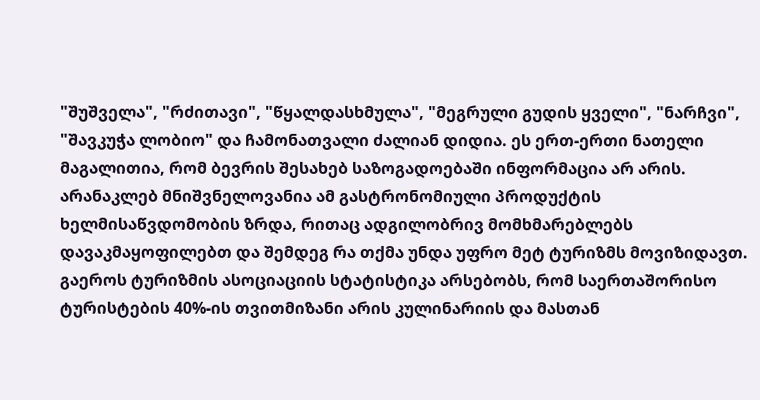"შუშველა", "რძითავი", "წყალდასხმულა", "მეგრული გუდის ყველი", "ნარჩვი", "შავკუჭა ლობიო" და ჩამონათვალი ძალიან დიდია. ეს ერთ-ერთი ნათელი მაგალითია, რომ ბევრის შესახებ საზოგადოებაში ინფორმაცია არ არის. არანაკლებ მნიშვნელოვანია ამ გასტრონომიული პროდუქტის ხელმისაწვდომობის ზრდა, რითაც ადგილობრივ მომხმარებლებს დავაკმაყოფილებთ და შემდეგ რა თქმა უნდა უფრო მეტ ტურიზმს მოვიზიდავთ. გაეროს ტურიზმის ასოციაციის სტატისტიკა არსებობს, რომ საერთაშორისო ტურისტების 40%-ის თვითმიზანი არის კულინარიის და მასთან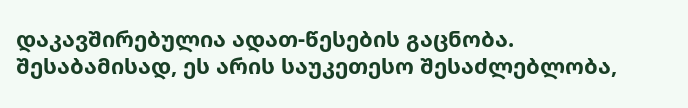დაკავშირებულია ადათ-წესების გაცნობა. შესაბამისად, ეს არის საუკეთესო შესაძლებლობა,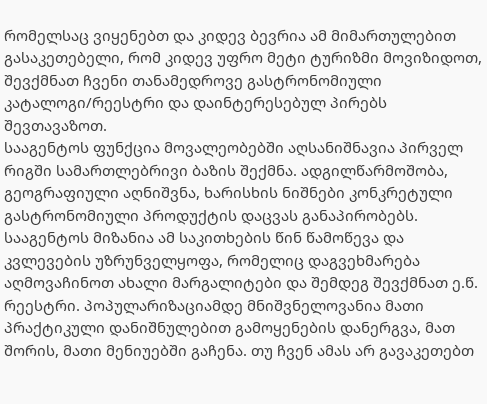რომელსაც ვიყენებთ და კიდევ ბევრია ამ მიმართულებით გასაკეთებელი, რომ კიდევ უფრო მეტი ტურიზმი მოვიზიდოთ, შევქმნათ ჩვენი თანამედროვე გასტრონომიული კატალოგი/რეესტრი და დაინტერესებულ პირებს შევთავაზოთ.
სააგენტოს ფუნქცია მოვალეობებში აღსანიშნავია პირველ რიგში სამართლებრივი ბაზის შექმნა. ადგილწარმოშობა, გეოგრაფიული აღნიშვნა, ხარისხის ნიშნები კონკრეტული გასტრონომიული პროდუქტის დაცვას განაპირობებს. სააგენტოს მიზანია ამ საკითხების წინ წამოწევა და კვლევების უზრუნველყოფა, რომელიც დაგვეხმარება აღმოვაჩინოთ ახალი მარგალიტები და შემდეგ შევქმნათ ე.წ. რეესტრი. პოპულარიზაციამდე მნიშვნელოვანია მათი პრაქტიკული დანიშნულებით გამოყენების დანერგვა, მათ შორის, მათი მენიუებში გაჩენა. თუ ჩვენ ამას არ გავაკეთებთ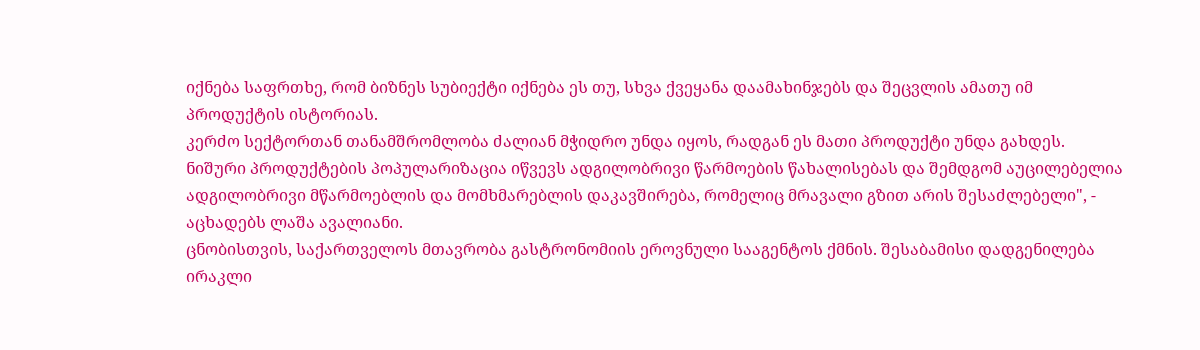იქნება საფრთხე, რომ ბიზნეს სუბიექტი იქნება ეს თუ, სხვა ქვეყანა დაამახინჯებს და შეცვლის ამათუ იმ პროდუქტის ისტორიას.
კერძო სექტორთან თანამშრომლობა ძალიან მჭიდრო უნდა იყოს, რადგან ეს მათი პროდუქტი უნდა გახდეს. ნიშური პროდუქტების პოპულარიზაცია იწვევს ადგილობრივი წარმოების წახალისებას და შემდგომ აუცილებელია ადგილობრივი მწარმოებლის და მომხმარებლის დაკავშირება, რომელიც მრავალი გზით არის შესაძლებელი", - აცხადებს ლაშა ავალიანი.
ცნობისთვის, საქართველოს მთავრობა გასტრონომიის ეროვნული სააგენტოს ქმნის. შესაბამისი დადგენილება ირაკლი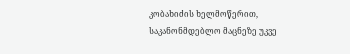კობახიძის ხელმოწერით, საკანონმდებლო მაცნეზე უკვე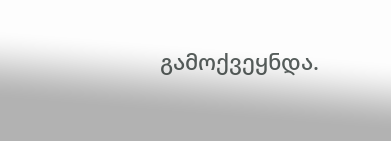გამოქვეყნდა.